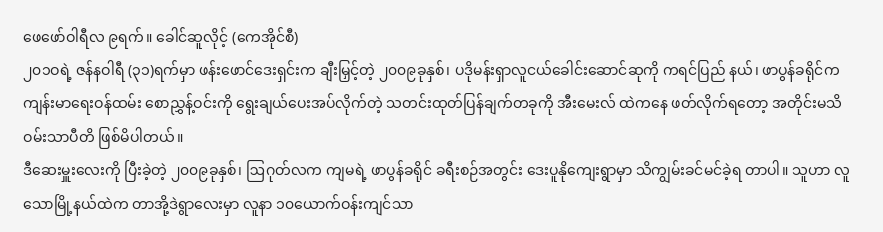ဖေဖော်ဝါရီလ ၉ရက်။ ခေါင်ဆူလိုင့် (ကေအိုင်စီ)
၂၀၁ဝရဲ့ ဇန်နဝါရီ (၃၁)ရက်မှာ ဖန်းဖောင်ဒေးရှင်းက ချီးမြှင့်တဲ့ ၂၀၀၉ခုနှစ်၊ ပဒိုမန်းရှာလူငယ်ခေါင်းဆောင်ဆုကို ကရင်ပြည် နယ်၊ ဖာပွန်ခရိုင်က ကျန်းမာရေးဝန်ထမ်း စောညွှန့်ဝင်းကို ရွေးချယ်ပေးအပ်လိုက်တဲ့ သတင်းထုတ်ပြန်ချက်တခုကို အီးမေးလ် ထဲကနေ ဖတ်လိုက်ရတော့ အတိုင်းမသိ ဝမ်းသာပီတိ ဖြစ်မိပါတယ်။
ဒီဆေးမှူးလေးကို ပြီးခဲ့တဲ့ ၂၀၀၉ခုနှစ်၊ ဩဂုတ်လက ကျမရဲ့ ဖာပွန်ခရိုင် ခရီးစဉ်အတွင်း ဒေးပူနိုကျေးရွာမှာ သိကျွမ်းခင်မင်ခဲ့ရ တာပါ။ သူဟာ လူသောမြို့နယ်ထဲက တာအို့ဒဲရွာလေးမှာ လူနာ ၁၀ယောက်ဝန်းကျင်သာ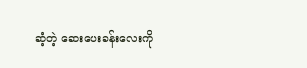ဆံ့တဲ့ ဆေးပေးခန်းလေးကို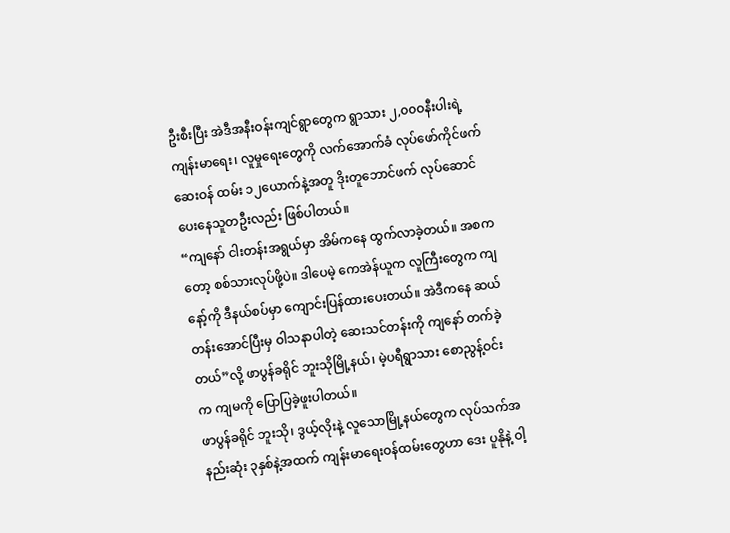ဦးစီးပြီး အဲဒီအနီးဝန်းကျင်ရွာတွေက ရွာသား ၂,၀၀ဝနီးပါးရဲ့ ကျန်းမာရေး၊ လူမှုရေးတွေကို လက်အောက်ခံ လုပ်ဖော်ကိုင်ဖက် ဆေးဝန် ထမ်း ၁၂ယောက်နဲ့အတူ ဒိုးတူဘောင်ဖက် လုပ်ဆောင်ပေးနေသူတဦးလည်း ဖြစ်ပါတယ်။
“ကျနော် ငါးတန်းအရွယ်မှာ အိမ်ကနေ ထွက်လာခဲ့တယ်။ အစကတော့ စစ်သားလုပ်ဖို့ပဲ။ ဒါပေမဲ့ ကေအဲန်ယူက လူကြီးတွေက ကျနော့်ကို ဒီနယ်စပ်မှာ ကျောင်းပြန်ထားပေးတယ်။ အဲဒီကနေ ဆယ်တန်းအောင်ပြီးမှ ဝါသနာပါတဲ့ ဆေးသင်တန်းကို ကျနော် တက်ခဲ့တယ်”လို့ ဖာပွန်ခရိုင် ဘူးသိုမြို့နယ်၊ မဲ့ပရီရွာသား စောညွန့်ဝင်းက ကျမကို ပြောပြခဲ့ဖူးပါတယ်။
ဖာပွန်ခရိုင် ဘူးသို၊ ဒွယ့်လိုးနဲ့ လူသောမြို့နယ်တွေက လုပ်သက်အနည်းဆုံး ၃နှစ်နဲ့အထက် ကျန်းမာရေးဝန်ထမ်းတွေဟာ ဒေး ပူနိုနဲ့ ဝါ့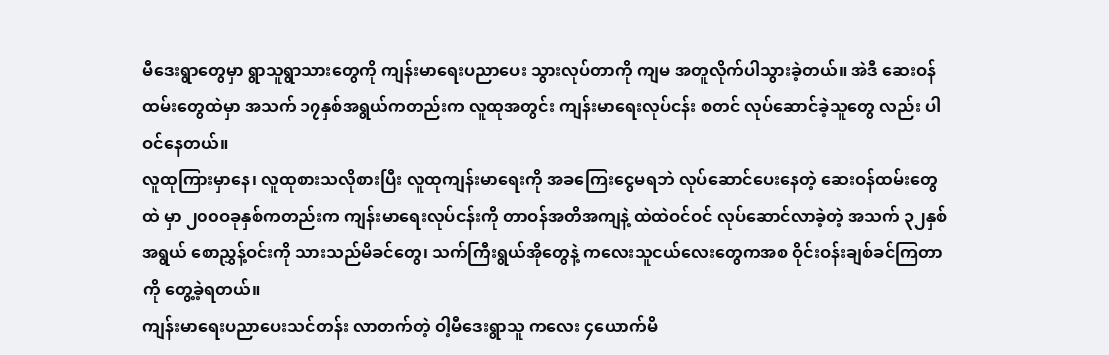မီဒေးရွာတွေမှာ ရွာသူရွာသားတွေကို ကျန်းမာရေးပညာပေး သွားလုပ်တာကို ကျမ အတူလိုက်ပါသွားခဲ့တယ်။ အဲဒီ ဆေးဝန်ထမ်းတွေထဲမှာ အသက် ၁၇နှစ်အရွယ်ကတည်းက လူထုအတွင်း ကျန်းမာရေးလုပ်ငန်း စတင် လုပ်ဆောင်ခဲ့သူတွေ လည်း ပါဝင်နေတယ်။
လူထုကြားမှာနေ၊ လူထုစားသလိုစားပြီး လူထုကျန်းမာရေးကို အခကြေးငွေမရဘဲ လုပ်ဆောင်ပေးနေတဲ့ ဆေးဝန်ထမ်းတွေထဲ မှာ ၂၀၀ဝခုနှစ်ကတည်းက ကျန်းမာရေးလုပ်ငန်းကို တာဝန်အတိအကျနဲ့ ထဲထဲဝင်ဝင် လုပ်ဆောင်လာခဲ့တဲ့ အသက် ၃၂နှစ် အရွယ် စောညွှန့်ဝင်းကို သားသည်မိခင်တွေ၊ သက်ကြီးရွယ်အိုတွေနဲ့ ကလေးသူငယ်လေးတွေကအစ ဝိုင်းဝန်းချစ်ခင်ကြတာကို တွေ့ခဲ့ရတယ်။
ကျန်းမာရေးပညာပေးသင်တန်း လာတက်တဲ့ ဝါ့မီဒေးရွာသူ ကလေး ၄ယောက်မိ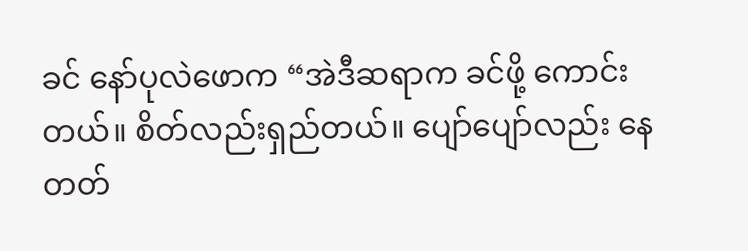ခင် နော်ပုလဲဖောက “အဲဒီဆရာက ခင်ဖို့ ကောင်းတယ်။ စိတ်လည်းရှည်တယ်။ ပျော်ပျော်လည်း နေတတ်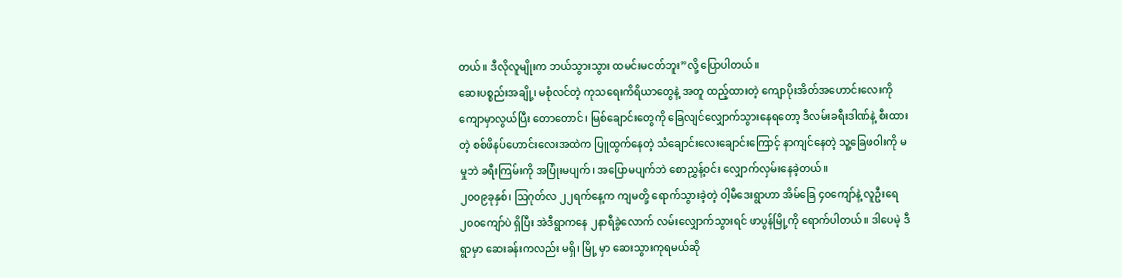တယ်။ ဒီလိုလူမျိုးက ဘယ်သွားသွား ထမင်းမငတ်ဘူး”လို့ ပြောပါတယ်။
ဆေးပစ္စည်းအချို့၊ မစုံလင်တဲ့ ကုသရေးကိရိယာတွေနဲ့ အတူ ထည့်ထားတဲ့ ကျောပိုးအိတ်အဟောင်းလေးကို ကျောမှာလွယ်ပြီး တောတောင်၊ မြစ်ချောင်းတွေကို ခြေလျင်လျှောက်သွားနေရတော့ ဒီလမ်းခရီးဒါဏ်နဲ့ စီးထားတဲ့ စစ်ဖိနပ်ဟောင်းလေးအထဲက ပြူထွက်နေတဲ့ သံချောင်းလေးချောင်းကြောင့် နာကျင်နေတဲ့ သူ့ခြေဖဝါးကို မမှုဘဲ ခရီးကြမ်းကို အပြုံးမပျက်၊ အပြောမပျက်ဘဲ စောညွှန့်ဝင်း လျှောက်လှမ်းနေခဲ့တယ်။
၂၀၀၉ခုနှစ်၊ ဩဂုတ်လ ၂၂ရက်နေ့က ကျမတို့ ရောက်သွားခဲ့တဲ့ ဝါ့မီဒေးရွာဟာ အိမ်ခြေ ၄၀ကျော်နဲ့ လူဦးရေ ၂၀၀ကျော်ပဲ ရှိပြီး အဲဒီရွာကနေ ၂နာရီခွဲလောက် လမ်းလျှောက်သွားရင် ဖာပွန်မြို့ကို ရောက်ပါတယ်။ ဒါပေမဲ့ ဒီရွာမှာ ဆေးခန်းကလည်း မရှိ၊ မြို့ မှာ ဆေးသွားကုရမယ်ဆို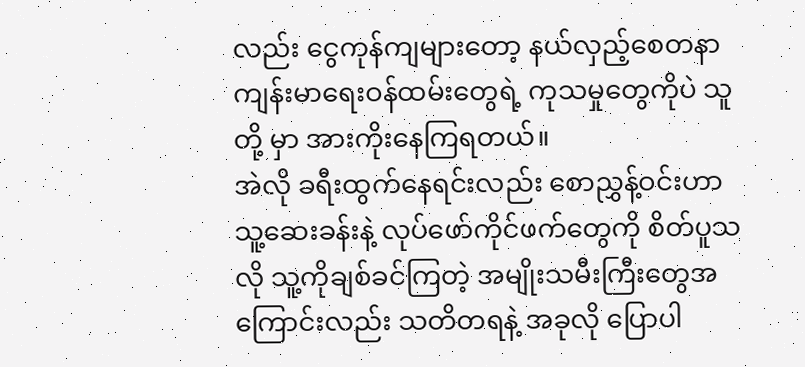လည်း ငွေကုန်ကျများတော့ နယ်လှည့်စေတနာ ကျန်းမာရေးဝန်ထမ်းတွေရဲ့ ကုသမှုတွေကိုပဲ သူတို့ မှာ အားကိုးနေကြရတယ်။
အဲလို ခရီးထွက်နေရင်းလည်း စောညွှန့်ဝင်းဟာ သူ့ဆေးခန်းနဲ့ လုပ်ဖော်ကိုင်ဖက်တွေကို စိတ်ပူသလို သူ့ကိုချစ်ခင်ကြတဲ့ အမျိုးသမီးကြီးတွေအကြောင်းလည်း သတိတရနဲ့ အခုလို ပြောပါ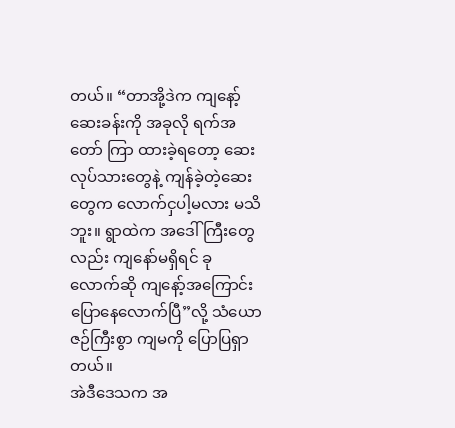တယ်။ “တာအို့ဒဲက ကျနော့်ဆေးခန်းကို အခုလို ရက်အတော် ကြာ ထားခဲ့ရတော့ ဆေးလုပ်သားတွေနဲ့ ကျန်ခဲ့တဲ့ဆေးတွေက လောက်ငှပါ့မလား မသိဘူး။ ရွာထဲက အဒေါ်ကြီးတွေလည်း ကျနော်မရှိရင် ခုလောက်ဆို ကျနော့်အကြောင်း ပြောနေလောက်ပြီ”လို့ သံယောဇဉ်ကြီးစွာ ကျမကို ပြောပြရှာတယ်။
အဲဒီဒေသက အ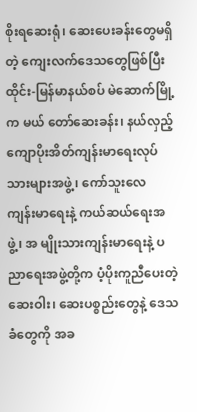စိုးရဆေးရုံ၊ ဆေးပေးခန်းတွေမရှိတဲ့ ကျေးလက်ဒေသတွေဖြစ်ပြီး ထိုင်း-မြန်မာနယ်စပ် မဲဆောက်မြို့က မယ် တော်ဆေးခန်း၊ နယ်လှည့်ကျောပိုးအိတ်ကျန်းမာရေးလုပ်သားများအဖွဲ့၊ ကော်သူးလေ ကျန်းမာရေးနဲ့ ကယ်ဆယ်ရေးအဖွဲ့၊ အ မျိုးသားကျန်းမာရေးနဲ့ ပညာရေးအဖွဲ့တို့က ပံ့ပိုးကူညီပေးတဲ့ ဆေးဝါး၊ ဆေးပစ္စည်းတွေနဲ့ ဒေသခံတွေကို အခ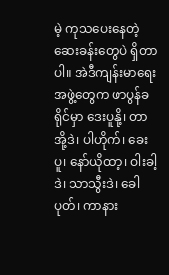မဲ့ ကုသပေးနေတဲ့ ဆေးခန်းတွေပဲ ရှိတာပါ။ အဲဒီကျန်းမာရေးအဖွဲ့တွေက ဖာပွန်ခရိုင်မှာ ဒေးပူနို့၊ တာအို့ဒဲ၊ ပါဟိုက်၊ ခေးပူ၊ နော်ယိုထာ့၊ ဝါးခါ့ဒဲ၊ သာသွီးဒဲ၊ ခေါပုတ်၊ ကာနား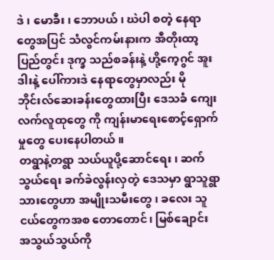ဒဲ၊ မောခီး၊ ဘောပယ်၊ ဃဲပါ စတဲ့ နေရာတွေအပြင် သံလွင်ကမ်းနားက အီတိုးထာ့ပြည်တွင်း ဒုက္ခ သည်စခန်းနဲ့ ဟို့ကေ့ဂွင် အူးဒါးနဲ့ ပေါ်ကားဒဲ နေရာတွေမှာလည်း မိုဘိုင်းလ်ဆေးခန်းတွေထားပြီး ဒေသခံ ကျေးလက်လူထုတွေ ကို ကျန်းမာရေးစောင့်ရှောက်မှုတွေ ပေးနေပါတယ်။
တရွာနဲ့တရွာ သယ်ယူပို့ဆောင်ရေး၊ ဆက်သွယ်ရေး ခက်ခဲလွန်းလှတဲ့ ဒေသမှာ ရွာသူရွာသားတွေဟာ အမျိုးသမီးတွေ၊ ခလေး သူငယ်တွေကအစ တောတောင်၊ မြစ်ချောင်း အသွယ်သွယ်ကို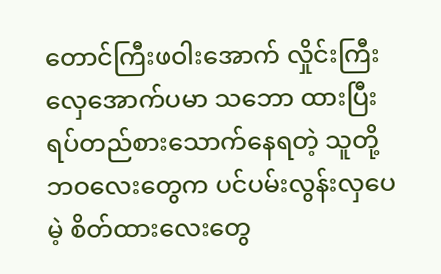တောင်ကြီးဖဝါးအောက် လှိုင်းကြီးလှေအောက်ပမာ သဘော ထားပြီး ရပ်တည်စားသောက်နေရတဲ့ သူတို့ဘဝလေးတွေက ပင်ပမ်းလွန်းလှပေမဲ့ စိတ်ထားလေးတွေ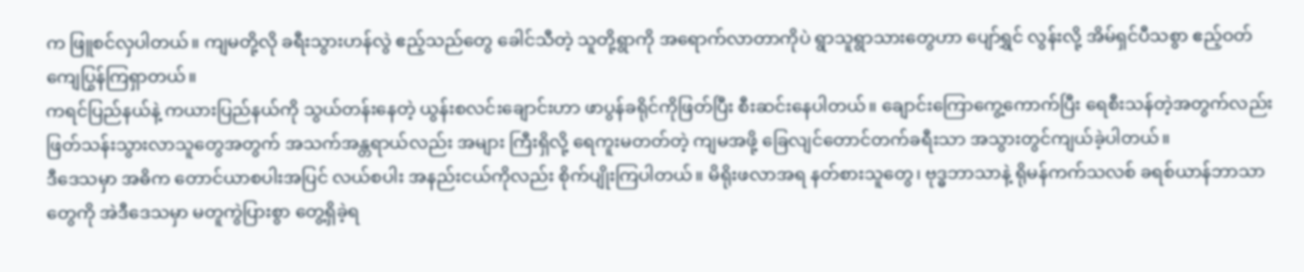က ဖြူစင်လှပါတယ်။ ကျမတို့လို ခရီးသွားဟန်လွဲ ဧည့်သည်တွေ ခေါင်သီတဲ့ သူတို့ရွာကို အရောက်လာတာကိုပဲ ရွာသူရွာသားတွေဟာ ပျော်ရွှင် လွန်းလို့ အိမ်ရှင်ပီသစွာ ဧည့်ဝတ်ကျေပြွန်ကြရှာတယ်။
ကရင်ပြည်နယ်နဲ့ ကယားပြည်နယ်ကို သွယ်တန်းနေတဲ့ ယွန်းစလင်းချောင်းဟာ ဖာပွန်ခရိုင်ကိုဖြတ်ပြီး စီးဆင်းနေပါတယ်။ ချောင်းကြောကွေ့ကောက်ပြီး ရေစီးသန်တဲ့အတွက်လည်း ဖြတ်သန်းသွားလာသူတွေအတွက် အသက်အန္တရာယ်လည်း အများ ကြီးရှိလို့ ရေကူးမတတ်တဲ့ ကျမအဖို့ ခြေလျင်တောင်တက်ခရီးသာ အသွားတွင်ကျယ်ခဲ့ပါတယ်။
ဒီဒေသမှာ အဓိက တောင်ယာစပါးအပြင် လယ်စပါး အနည်းငယ်ကိုလည်း စိုက်ပျိုးကြပါတယ်။ မိရိုးဖလာအရ နတ်စားသူတွေ၊ ဗုဒ္ဓဘာသာနဲ့ ရိုမန်ကက်သလစ် ခရစ်ယာန်ဘာသာတွေကို အဲဒီဒေသမှာ မတူကွဲပြားစွာ တွေ့ရှိခဲ့ရ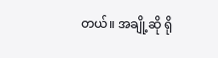တယ်။ အချို့ဆို ရို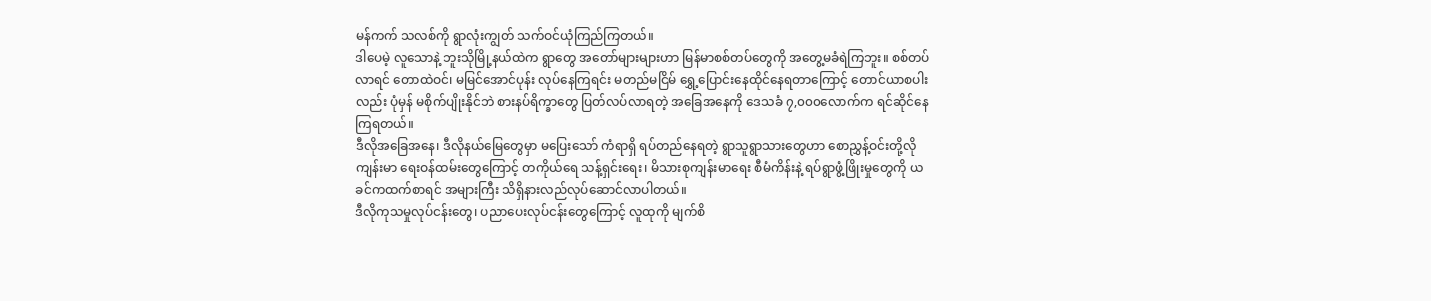မန်ကက် သလစ်ကို ရွာလုံးကျွတ် သက်ဝင်ယုံကြည်ကြတယ်။
ဒါပေမဲ့ လူသောနဲ့ ဘူးသိုမြို့နယ်ထဲက ရွာတွေ အတော်များများဟာ မြန်မာစစ်တပ်တွေကို အတွေ့မခံရဲကြဘူး။ စစ်တပ်လာရင် တောထဲဝင်၊ မမြင်အောင်ပုန်း လုပ်နေကြရင်း မတည်မငြိမ် ရွှေ့ပြောင်းနေထိုင်နေရတာကြောင့် တောင်ယာစပါးလည်း ပုံမှန် မစိုက်ပျိုးနိုင်ဘဲ စားနပ်ရိက္ခာတွေ ပြတ်လပ်လာရတဲ့ အခြေအနေကို ဒေသခံ ၇,၀၀၀လောက်က ရင်ဆိုင်နေကြရတယ်။
ဒီလိုအခြေအနေ၊ ဒီလိုနယ်မြေတွေမှာ မပြေးသော် ကံရာရှိ ရပ်တည်နေရတဲ့ ရွာသူရွာသားတွေဟာ စောညွှန့်ဝင်းတို့လို ကျန်းမာ ရေးဝန်ထမ်းတွေကြောင့် တကိုယ်ရေ သန့်ရှင်းရေး၊ မိသားစုကျန်းမာရေး စီမံကိန်းနဲ့ ရပ်ရွာဖွံ့ဖြိုးမှုတွေကို ယခင်ကထက်စာရင် အများကြီး သိရှိနားလည်လုပ်ဆောင်လာပါတယ်။
ဒီလိုကုသမှုလုပ်ငန်းတွေ၊ ပညာပေးလုပ်ငန်းတွေကြောင့် လူထုကို မျက်စိ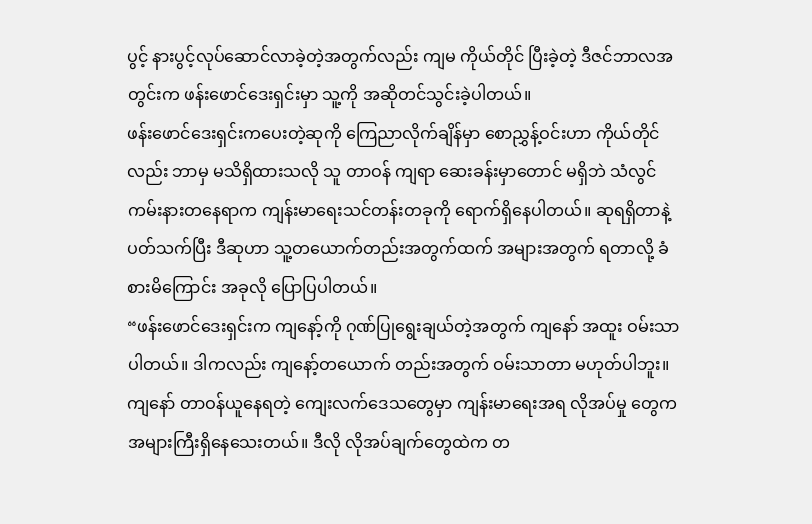ပွင့် နားပွင့်လုပ်ဆောင်လာခဲ့တဲ့အတွက်လည်း ကျမ ကိုယ်တိုင် ပြီးခဲ့တဲ့ ဒီဇင်ဘာလအတွင်းက ဖန်းဖောင်ဒေးရှင်းမှာ သူ့ကို အဆိုတင်သွင်းခဲ့ပါတယ်။
ဖန်းဖောင်ဒေးရှင်းကပေးတဲ့ဆုကို ကြေညာလိုက်ချိန်မှာ စောညွှန့်ဝင်းဟာ ကိုယ်တိုင်လည်း ဘာမှ မသိရှိထားသလို သူ တာဝန် ကျရာ ဆေးခန်းမှာတောင် မရှိဘဲ သံလွင်ကမ်းနားတနေရာက ကျန်းမာရေးသင်တန်းတခုကို ရောက်ရှိနေပါတယ်။ ဆုရရှိတာနဲ့ ပတ်သက်ပြီး ဒီဆုဟာ သူ့တယောက်တည်းအတွက်ထက် အများအတွက် ရတာလို့ ခံစားမိကြောင်း အခုလို ပြောပြပါတယ်။
“ဖန်းဖောင်ဒေးရှင်းက ကျနော့်ကို ဂုဏ်ပြုရွေးချယ်တဲ့အတွက် ကျနော် အထူး ဝမ်းသာပါတယ်။ ဒါကလည်း ကျနော့်တယောက် တည်းအတွက် ဝမ်းသာတာ မဟုတ်ပါဘူး။ ကျနော် တာဝန်ယူနေရတဲ့ ကျေးလက်ဒေသတွေမှာ ကျန်းမာရေးအရ လိုအပ်မှု တွေက အများကြီးရှိနေသေးတယ်။ ဒီလို လိုအပ်ချက်တွေထဲက တ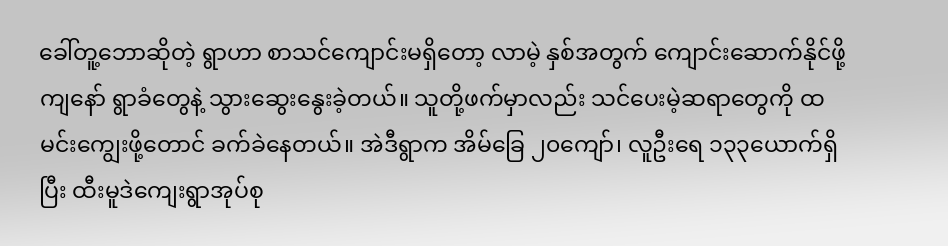ခေါ်တူ့ဘောဆိုတဲ့ ရွာဟာ စာသင်ကျောင်းမရှိတော့ လာမဲ့ နှစ်အတွက် ကျောင်းဆောက်နိုင်ဖို့ ကျနော် ရွာခံတွေနဲ့ သွားဆွေးနွေးခဲ့တယ်။ သူတို့ဖက်မှာလည်း သင်ပေးမဲ့ဆရာတွေကို ထမင်းကျွေးဖို့တောင် ခက်ခဲနေတယ်။ အဲဒီရွာက အိမ်ခြေ ၂၀ကျော်၊ လူဦးရေ ၁၃၃ယောက်ရှိပြီး ထီးမူဒဲကျေးရွာအုပ်စု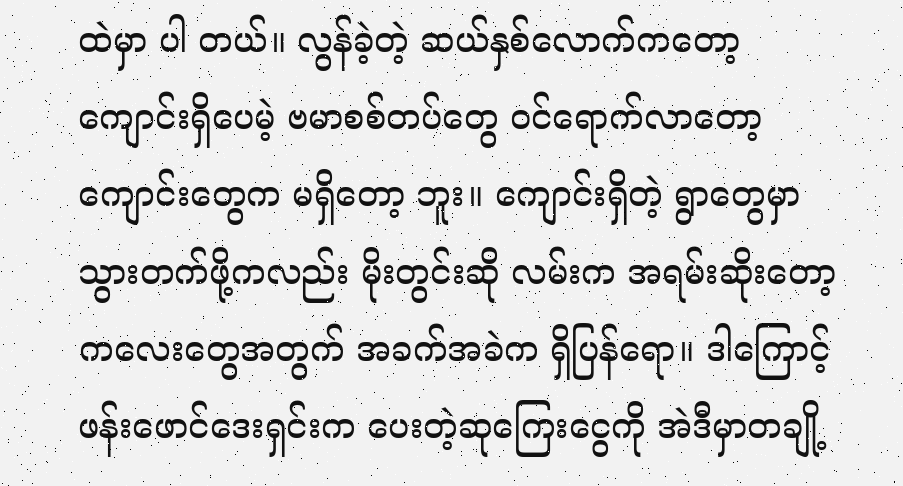ထဲမှာ ပါ တယ်။ လွန်ခဲ့တဲ့ ဆယ်နှစ်လောက်ကတော့ ကျောင်းရှိပေမဲ့ ဗမာစစ်တပ်တွေ ဝင်ရောက်လာတော့ ကျောင်းတွေက မရှိတော့ ဘူး။ ကျောင်းရှိတဲ့ ရွာတွေမှာ သွားတက်ဖို့ကလည်း မိုးတွင်းဆို လမ်းက အရမ်းဆိုးတော့ ကလေးတွေအတွက် အခက်အခဲက ရှိပြန်ရော။ ဒါကြောင့် ဖန်းဖောင်ဒေးရှင်းက ပေးတဲ့ဆုကြေးငွေကို အဲဒီမှာတချို့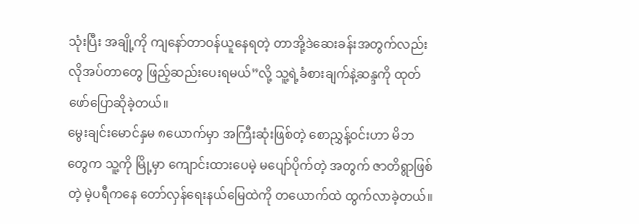သုံးပြီး အချို့ကို ကျနော်တာဝန်ယူနေရတဲ့ တာအို့ဒဲဆေးခန်းအတွက်လည်း လိုအပ်တာတွေ ဖြည့်ဆည်းပေးရမယ်”လို့ သူ့ရဲ့ခံစားချက်နဲ့ဆန္ဒကို ထုတ်ဖော်ပြောဆိုခဲ့တယ်။
မွေးချင်းမောင်နှမ ၈ယောက်မှာ အကြီးဆုံးဖြစ်တဲ့ စောညွှန့်ဝင်းဟာ မိဘတွေက သူ့ကို မြို့မှာ ကျောင်းထားပေမဲ့ မပျော်ပိုက်တဲ့ အတွက် ဇာတိရွာဖြစ်တဲ့ မဲ့ပရီကနေ တော်လှန်ရေးနယ်မြေထဲကို တယောက်ထဲ ထွက်လာခဲ့တယ်။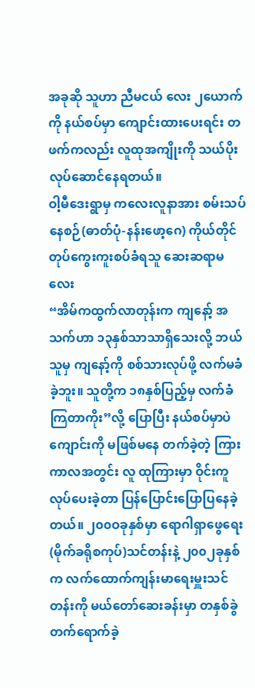အခုဆို သူဟာ ညီမငယ် လေး ၂ယောက်ကို နယ်စပ်မှာ ကျောင်းထားပေးရင်း တဖက်ကလည်း လူထုအကျိုးကို သယ်ပိုးလုပ်ဆောင်နေရတယ်။
ဝါ့မီဒေးရွာမှ ကလေးလူနာအား စမ်းသပ်နေစဉ်(ဓာတ်ပုံ-နန်းဖော့ဂေ) ကိုယ်တိုင် တုပ်ကွေးကူးစပ်ခံရသူ ဆေးဆရာမလေး
“အိမ်ကထွက်လာတုန်းက ကျနော့် အသက်ဟာ ၁၃နှစ်သာသာရှိသေးလို့ ဘယ်သူမှ ကျနော့်ကို စစ်သားလုပ်ဖို့ လက်မခံခဲ့ဘူး။ သူတို့က ၁၈နှစ်ပြည့်မှ လက်ခံကြတာကိုး”လို့ ပြောပြီး နယ်စပ်မှာပဲ ကျောင်းကို မဖြစ်မနေ တက်ခဲ့တဲ့ ကြားကာလအတွင်း လူ ထုကြားမှာ ဝိုင်းကူလုပ်ပေးခဲ့တာ ပြန်ပြောင်းပြောပြနေခဲ့တယ်။ ၂၀၀ဝခုနှစ်မှာ ရောဂါရှာဖွေရေး(မိုက်ခရိုစကုပ်)သင်တန်းနဲ့ ၂၀၀၂ခုနှစ်က လက်ထောက်ကျန်းမာရေးမှူးသင်တန်းကို မယ်တော်ဆေးခန်းမှာ တနှစ်ခွဲ တက်ရောက်ခဲ့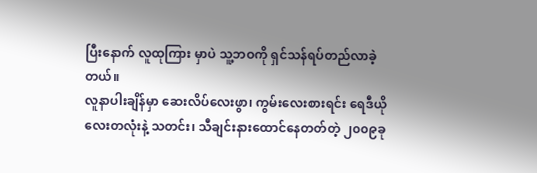ပြီးနောက် လူထုကြား မှာပဲ သူ့ဘဝကို ရှင်သန်ရပ်တည်လာခဲ့တယ်။
လူနာပါးချိန်မှာ ဆေးလိပ်လေးဖွာ၊ ကွမ်းလေးစားရင်း ရေဒီယိုလေးတလုံးနဲ့ သတင်း၊ သီချင်းနားထောင်နေတတ်တဲ့ ၂၀၀၉ခု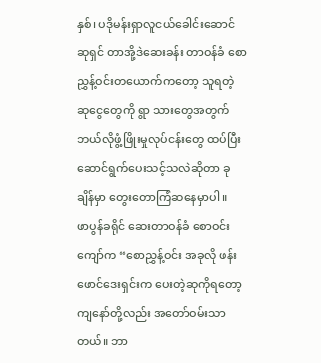နှစ်၊ ပဒိုမန်းရှာလူငယ်ခေါင်းဆောင်ဆုရှင် တာအို့ဒဲဆေးခန်း တာဝန်ခံ စောညွှန့်ဝင်းတယောက်ကတော့ သူရတဲ့ ဆုငွေတွေကို ရွာ သားတွေအတွက် ဘယ်လိုဖွံ့ဖြိုးမှုလုပ်ငန်းတွေ ထပ်ပြီးဆောင်ရွက်ပေးသင့်သလဲဆိုတာ ခုချိန်မှာ တွေးတောကြံဆနေမှာပါ။
ဖာပွန်ခရိုင် ဆေးတာဝန်ခံ စောဝင်းကျော်က “စောညွှန့်ဝင်း အခုလို ဖန်းဖောင်ဒေးရှင်းက ပေးတဲ့ဆုကိုရတော့ ကျနော်တို့လည်း အတော်ဝမ်းသာတယ်။ ဘာ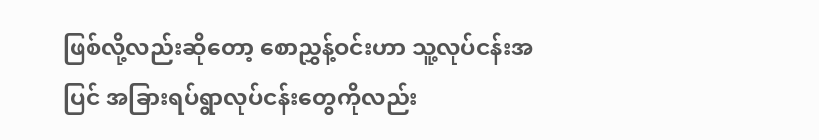ဖြစ်လို့လည်းဆိုတော့ စောညွှန့်ဝင်းဟာ သူ့လုပ်ငန်းအပြင် အခြားရပ်ရွာလုပ်ငန်းတွေကိုလည်း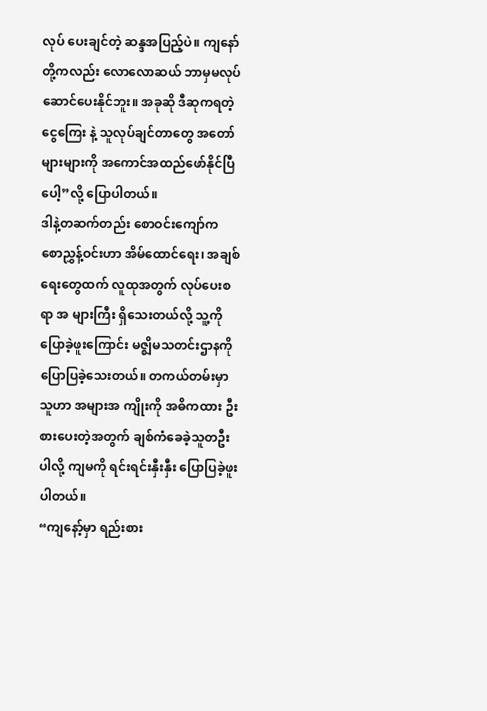လုပ် ပေးချင်တဲ့ ဆန္ဒအပြည့်ပဲ။ ကျနော်တို့ကလည်း လောလောဆယ် ဘာမှမလုပ်ဆောင်ပေးနိုင်ဘူး။ အခုဆို ဒီဆုကရတဲ့ ငွေကြေး နဲ့ သူလုပ်ချင်တာတွေ အတော်များများကို အကောင်အထည်ဖော်နိုင်ပြီပေါ့”လို့ ပြောပါတယ်။
ဒါနဲ့တဆက်တည်း စောဝင်းကျော်က စောညွှန့်ဝင်းဟာ အိမ်ထောင်ရေး၊ အချစ်ရေးတွေထက် လူထုအတွက် လုပ်ပေးစရာ အ များကြီး ရှိသေးတယ်လို့ သူ့ကို ပြောခဲ့ဖူးကြောင်း မဇ္ဈိမသတင်းဌာနကို ပြောပြခဲ့သေးတယ်။ တကယ်တမ်းမှာ သူဟာ အများအ ကျိုးကို အဓိကထား ဦးစားပေးတဲ့အတွက် ချစ်ကံခေခဲ့သူတဦးပါလို့ ကျမကို ရင်းရင်းနှီးနှီး ပြောပြခဲ့ဖူးပါတယ်။
“ကျနော့်မှာ ရည်းစား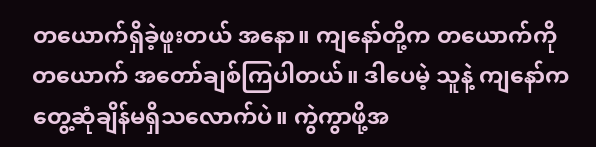တယောက်ရှိခဲ့ဖူးတယ် အနော။ ကျနော်တို့က တယောက်ကို တယောက် အတော်ချစ်ကြပါတယ်။ ဒါပေမဲ့ သူနဲ့ ကျနော်က တွေ့ဆုံချိန်မရှိသလောက်ပဲ။ ကွဲကွာဖို့အ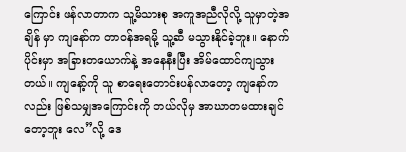ကြောင်း ဖန်လာတာက သူ့မိသားစု အကူအညီလိုလို့ သူမှာတဲ့အချိန် မှာ ကျနော်က တာဝန်အရမို့ သူ့ဆီ မသွားနိုင်ခဲ့ဘူး။ နောက်ပိုင်းမှာ အခြားတယောက်နဲ့ အနေနီးပြီး အိမ်ထောင်ကျသွားတယ်။ ကျနော့်ကို သူ စာရေးတောင်းပန်လာတော့ ကျနော်ကလည်း ဖြစ်သမျှအကြောင်းကို ဘယ်လိုမှ အာဃာတမထားချင်တော့ဘူး လေ”လို့ ဒေ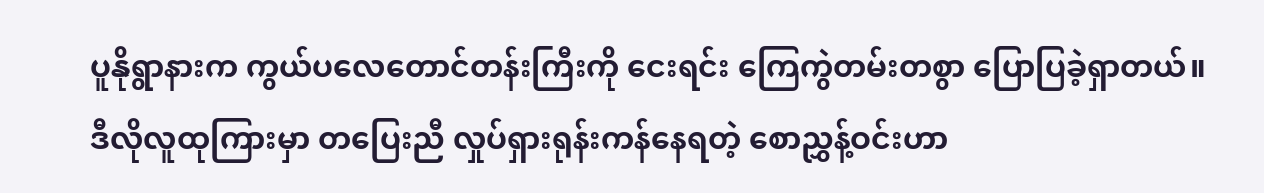ပူနိုရွာနားက ကွယ်ပလေတောင်တန်းကြီးကို ငေးရင်း ကြေကွဲတမ်းတစွာ ပြောပြခဲ့ရှာတယ်။
ဒီလိုလူထုကြားမှာ တပြေးညီ လှုပ်ရှားရုန်းကန်နေရတဲ့ စောညွှန့်ဝင်းဟာ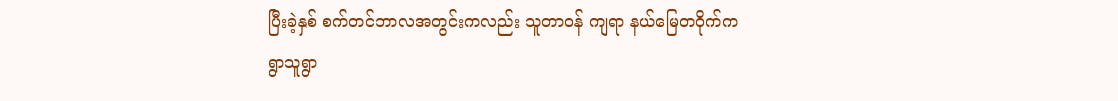ပြီးခဲ့နှစ် စက်တင်ဘာလအတွင်းကလည်း သူတာဝန် ကျရာ နယ်မြေတဝိုက်က ရွာသူရွာ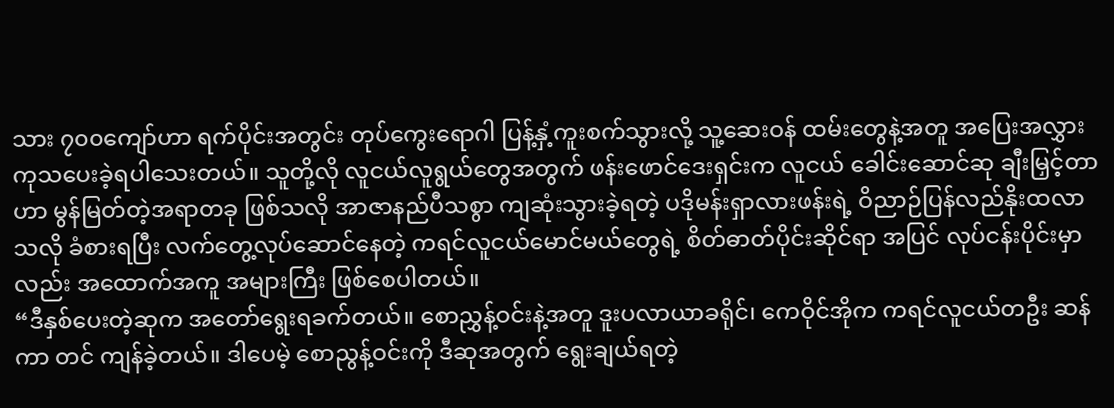သား ၇၀၀ကျော်ဟာ ရက်ပိုင်းအတွင်း တုပ်ကွေးရောဂါ ပြန့်နှံ့ကူးစက်သွားလို့ သူ့ဆေးဝန် ထမ်းတွေနဲ့အတူ အပြေးအလွှား ကုသပေးခဲ့ရပါသေးတယ်။ သူတို့လို လူငယ်လူရွယ်တွေအတွက် ဖန်းဖောင်ဒေးရှင်းက လူငယ် ခေါင်းဆောင်ဆု ချီးမြှင့်တာဟာ မွန်မြတ်တဲ့အရာတခု ဖြစ်သလို အာဇာနည်ပီသစွာ ကျဆုံးသွားခဲ့ရတဲ့ ပဒိုမန်းရှာလားဖန်းရဲ့ ဝိညာဉ်ပြန်လည်နိုးထလာသလို ခံစားရပြီး လက်တွေ့လုပ်ဆောင်နေတဲ့ ကရင်လူငယ်မောင်မယ်တွေရဲ့ စိတ်ဓာတ်ပိုင်းဆိုင်ရာ အပြင် လုပ်ငန်းပိုင်းမှာလည်း အထောက်အကူ အများကြီး ဖြစ်စေပါတယ်။
“ဒီနှစ်ပေးတဲ့ဆုက အတော်ရွေးရခက်တယ်။ စောညွှန့်ဝင်းနဲ့အတူ ဒူးပလာယာခရိုင်၊ ကေဝိုင်အိုက ကရင်လူငယ်တဦး ဆန်ကာ တင် ကျန်ခဲ့တယ်။ ဒါပေမဲ့ စောညွန့်ဝင်းကို ဒီဆုအတွက် ရွေးချယ်ရတဲ့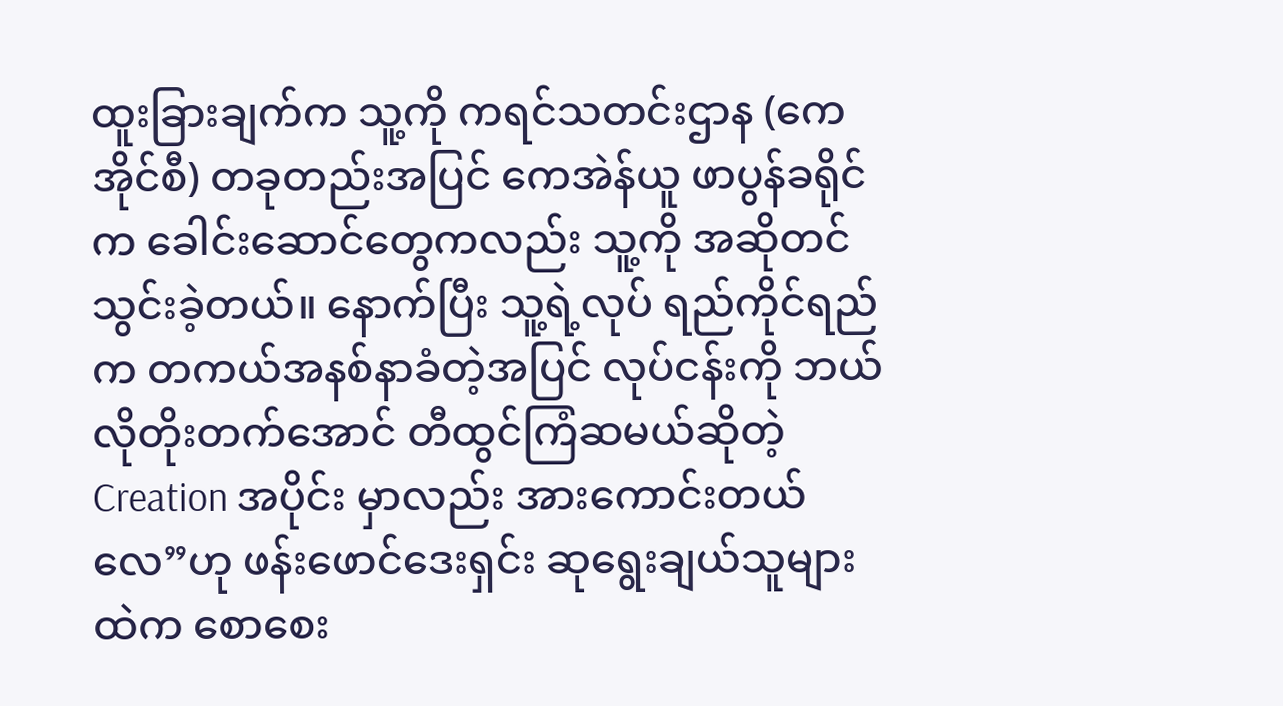ထူးခြားချက်က သူ့ကို ကရင်သတင်းဌာန (ကေအိုင်စီ) တခုတည်းအပြင် ကေအဲန်ယူ ဖာပွန်ခရိုင်က ခေါင်းဆောင်တွေကလည်း သူ့ကို အဆိုတင်သွင်းခဲ့တယ်။ နောက်ပြီး သူ့ရဲ့လုပ် ရည်ကိုင်ရည်က တကယ်အနစ်နာခံတဲ့အပြင် လုပ်ငန်းကို ဘယ်လိုတိုးတက်အောင် တီထွင်ကြံဆမယ်ဆိုတဲ့ Creation အပိုင်း မှာလည်း အားကောင်းတယ်လေ”ဟု ဖန်းဖောင်ဒေးရှင်း ဆုရွေးချယ်သူများထဲက စောစေး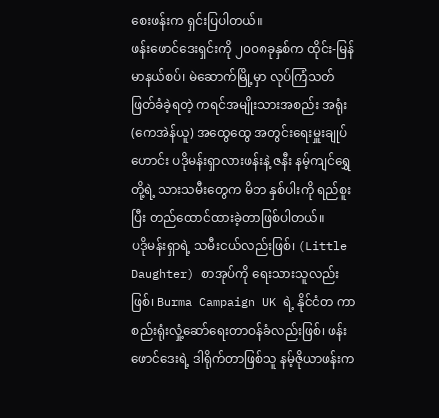စေးဖန်းက ရှင်းပြပါတယ်။
ဖန်းဖောင်ဒေးရှင်းကို ၂၀၀၈ခုနှစ်က ထိုင်း-မြန်မာနယ်စပ်၊ မဲဆောက်မြို့မှာ လုပ်ကြံသတ်ဖြတ်ခံခဲ့ရတဲ့ ကရင်အမျိုးသားအစည်း အရုံး (ကေအဲန်ယူ) အထွေထွေ အတွင်းရေးမှူးချုပ်ဟောင်း ပဒိုမန်းရှာလားဖန်းနဲ့ ဇနီး နမ့်ကျင်ရွှေတို့ရဲ့ သားသမီးတွေက မိဘ နှစ်ပါးကို ရည်စူးပြီး တည်ထောင်ထားခဲ့တာဖြစ်ပါတယ်။
ပဒိုမန်းရှာရဲ့ သမီးငယ်လည်းဖြစ်၊ (Little Daughter) စာအုပ်ကို ရေးသားသူလည်းဖြစ်၊ Burma Campaign UK ရဲ့ နိုင်ငံတ ကာ စည်းရုံးလှုံ့ဆော်ရေးတာဝန်ခံလည်းဖြစ်၊ ဖန်းဖောင်ဒေးရဲ့ ဒါရိုက်တာဖြစ်သူ နမ့်ဇိုယာဖန်းက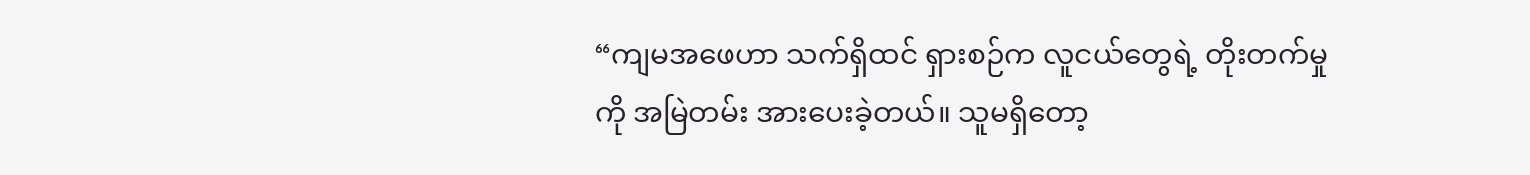“ကျမအဖေဟာ သက်ရှိထင် ရှားစဉ်က လူငယ်တွေရဲ့ တိုးတက်မှုကို အမြဲတမ်း အားပေးခဲ့တယ်။ သူမရှိတော့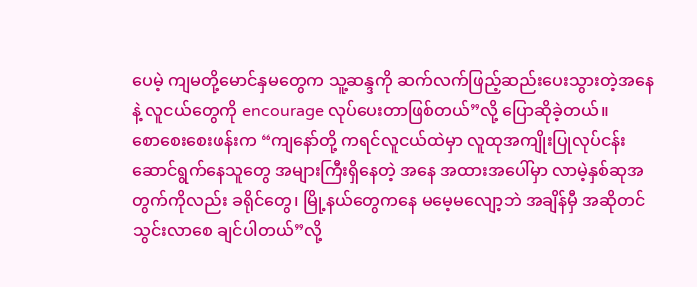ပေမဲ့ ကျမတို့မောင်နှမတွေက သူ့ဆန္ဒကို ဆက်လက်ဖြည့်ဆည်းပေးသွားတဲ့အနေနဲ့ လူငယ်တွေကို encourage လုပ်ပေးတာဖြစ်တယ်”လို့ ပြောဆိုခဲ့တယ်။
စောစေးစေးဖန်းက “ကျနော်တို့ ကရင်လူငယ်ထဲမှာ လူထုအကျိုးပြုလုပ်ငန်း ဆောင်ရွက်နေသူတွေ အများကြီးရှိနေတဲ့ အနေ အထားအပေါ်မှာ လာမဲ့နှစ်ဆုအတွက်ကိုလည်း ခရိုင်တွေ၊ မြို့နယ်တွေကနေ မမေ့မလျော့ဘဲ အချိန်မှီ အဆိုတင်သွင်းလာစေ ချင်ပါတယ်”လို့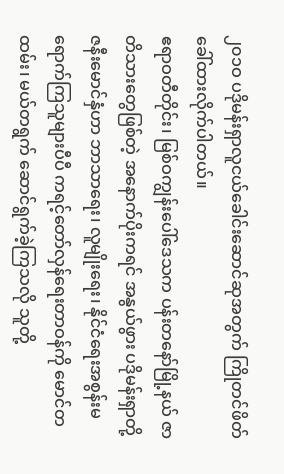၂၀၁ဝ ပဒိုမန်းရှာလူငယ်ခေါင်းဆောင်ဆုအတွက် ကြိုတင်ဖိတ်ခေါ်ထားလိုက်ပါတယ်။
ဧရာဝတီတိုင်း၊ မြစ်ဝကျွန်းပေါ်ဒေသက ပန်းတနော်မြို့နယ် ဇာတိသားတွေဖြစ်တဲ့ အနောက်ပိုးကရင် အနွယ်ဖွား ပဒိုမန်းရှာတို့ ဇနီးမောင်နှံဟာ ဘာသာရေး၊ လူမျိုးရေး၊ နိုင်ငံရေးအစွန်းမရောက်ကြသူများပီပီ ကရင့်တော်လှန်ရေးတာဝန်ကို မောင်တထမ်း၊ မယ်တရွက် ဆောင်ရွက်ခဲ့ကြသလို သူတို့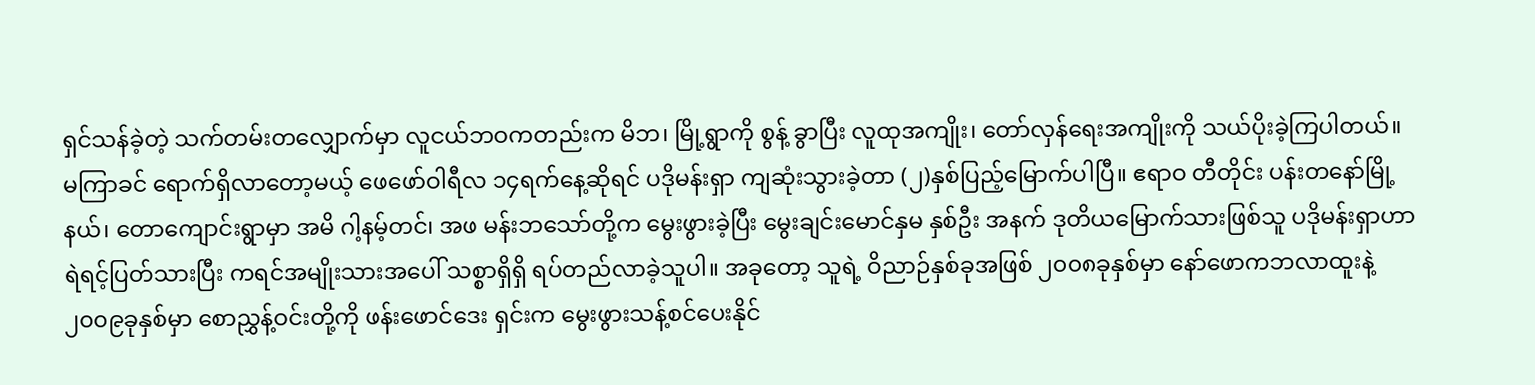ရှင်သန်ခဲ့တဲ့ သက်တမ်းတလျှောက်မှာ လူငယ်ဘဝကတည်းက မိဘ၊ မြို့ရွာကို စွန့် ခွာပြီး လူထုအကျိုး၊ တော်လှန်ရေးအကျိုးကို သယ်ပိုးခဲ့ကြပါတယ်။
မကြာခင် ရောက်ရှိလာတော့မယ့် ဖေဖော်ဝါရီလ ၁၄ရက်နေ့ဆိုရင် ပဒိုမန်းရှာ ကျဆုံးသွားခဲ့တာ (၂)နှစ်ပြည့်မြောက်ပါပြီ။ ဧရာဝ တီတိုင်း ပန်းတနော်မြို့နယ်၊ တောကျောင်းရွာမှာ အမိ ဂါ့နမ့်တင်၊ အဖ မန်းဘသော်တို့က မွေးဖွားခဲ့ပြီး မွေးချင်းမောင်နှမ နှစ်ဦး အနက် ဒုတိယမြောက်သားဖြစ်သူ ပဒိုမန်းရှာဟာ ရဲရင့်ပြတ်သားပြီး ကရင်အမျိုးသားအပေါ် သစ္စာရှိရှိ ရပ်တည်လာခဲ့သူပါ။ အခုတော့ သူရဲ့ ဝိညာဉ်နှစ်ခုအဖြစ် ၂၀၀၈ခုနှစ်မှာ နော်ဖောကဘလာထူးနဲ့ ၂၀၀၉ခုနှစ်မှာ စောညွှန့်ဝင်းတို့ကို ဖန်းဖောင်ဒေး ရှင်းက မွေးဖွားသန့်စင်ပေးနိုင်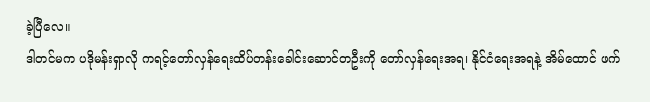ခဲ့ပြီလေ။
ဒါတင်မက ပဒိုမန်းရှာလို ကရင့်တော်လှန်ရေးထိပ်တန်းခေါင်းဆောင်တဦးကို တော်လှန်ရေးအရ၊ နိုင်ငံရေးအရနဲ့ အိမ်ထောင် ဖက်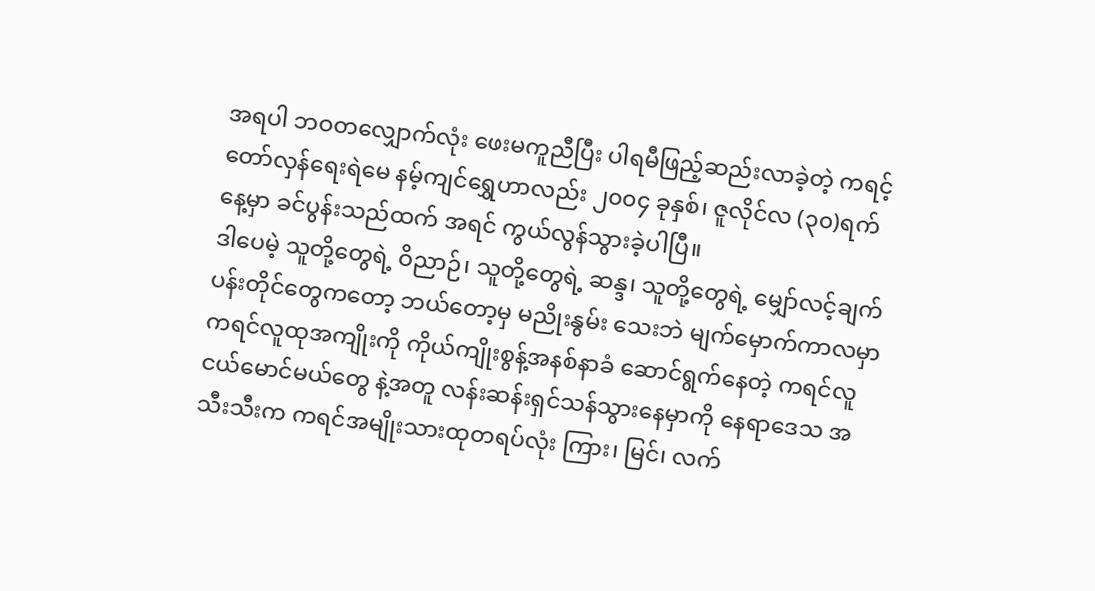အရပါ ဘဝတလျှောက်လုံး ဖေးမကူညီပြီး ပါရမီဖြည့်ဆည်းလာခဲ့တဲ့ ကရင့်တော်လှန်ရေးရဲမေ နမ့်ကျင်ရွှေဟာလည်း ၂၀၀၄ ခုနှစ်၊ ဇူလိုင်လ (၃၀)ရက်နေ့မှာ ခင်ပွန်းသည်ထက် အရင် ကွယ်လွန်သွားခဲ့ပါပြီ။
ဒါပေမဲ့ သူတို့တွေရဲ့ ဝိညာဉ်၊ သူတို့တွေရဲ့ ဆန္ဒ၊ သူတို့တွေရဲ့ မျှော်လင့်ချက်ပန်းတိုင်တွေကတော့ ဘယ်တော့မှ မညိုးနွမ်း သေးဘဲ မျက်မှောက်ကာလမှာ ကရင်လူထုအကျိုးကို ကိုယ်ကျိုးစွန့်အနစ်နာခံ ဆောင်ရွက်နေတဲ့ ကရင်လူငယ်မောင်မယ်တွေ နဲ့အတူ လန်းဆန်းရှင်သန်သွားနေမှာကို နေရာဒေသ အသီးသီးက ကရင်အမျိုးသားထုတရပ်လုံး ကြား၊ မြင်၊ လက်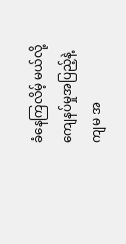ခံနေကြလိမ့် မယ်လို့ ကျေနပ်မှုအပြည့်နဲ့ ကျမ အ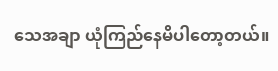သေအချာ ယုံကြည်နေမိပါတော့တယ်။